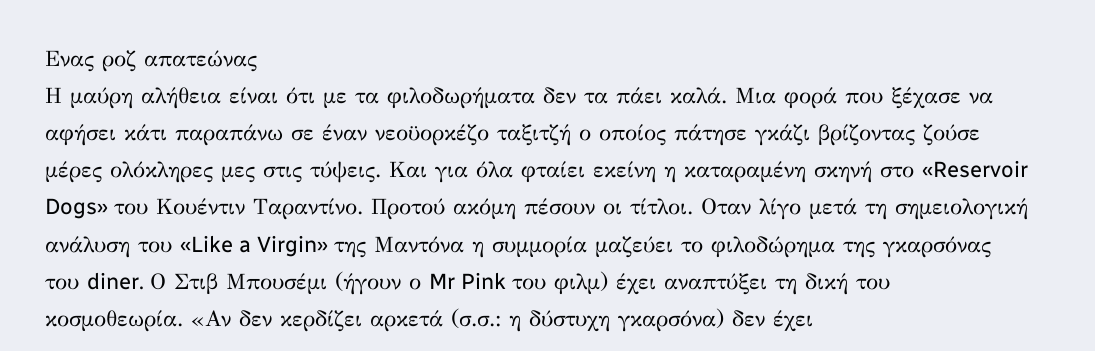Ενας ροζ απατεώνας
Η μαύρη αλήθεια είναι ότι με τα φιλοδωρήματα δεν τα πάει καλά. Μια φορά που ξέχασε να αφήσει κάτι παραπάνω σε έναν νεοϋορκέζο ταξιτζή ο οποίος πάτησε γκάζι βρίζοντας ζούσε μέρες ολόκληρες μες στις τύψεις. Και για όλα φταίει εκείνη η καταραμένη σκηνή στο «Reservoir Dogs» του Κουέντιν Ταραντίνο. Προτού ακόμη πέσουν οι τίτλοι. Οταν λίγο μετά τη σημειολογική ανάλυση του «Like a Virgin» της Μαντόνα η συμμορία μαζεύει το φιλοδώρημα της γκαρσόνας του diner. Ο Στιβ Μπουσέμι (ήγουν ο Mr Pink του φιλμ) έχει αναπτύξει τη δική του κοσμοθεωρία. «Αν δεν κερδίζει αρκετά (σ.σ.: η δύστυχη γκαρσόνα) δεν έχει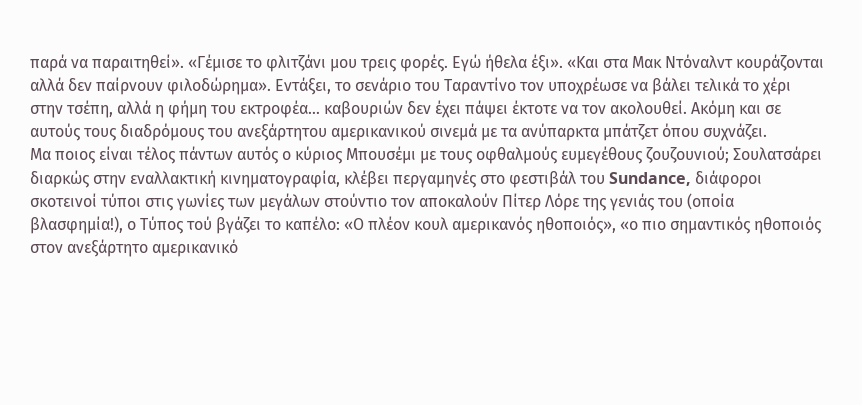παρά να παραιτηθεί». «Γέμισε το φλιτζάνι μου τρεις φορές. Εγώ ήθελα έξι». «Και στα Μακ Ντόναλντ κουράζονται αλλά δεν παίρνουν φιλοδώρημα». Εντάξει, το σενάριο του Ταραντίνο τον υποχρέωσε να βάλει τελικά το χέρι στην τσέπη, αλλά η φήμη του εκτροφέα… καβουριών δεν έχει πάψει έκτοτε να τον ακολουθεί. Ακόμη και σε αυτούς τους διαδρόμους του ανεξάρτητου αμερικανικού σινεμά με τα ανύπαρκτα μπάτζετ όπου συχνάζει.
Μα ποιος είναι τέλος πάντων αυτός ο κύριος Μπουσέμι με τους οφθαλμούς ευμεγέθους ζουζουνιού; Σουλατσάρει διαρκώς στην εναλλακτική κινηματογραφία, κλέβει περγαμηνές στο φεστιβάλ του Sundance, διάφοροι σκοτεινοί τύποι στις γωνίες των μεγάλων στούντιο τον αποκαλούν Πίτερ Λόρε της γενιάς του (οποία βλασφημία!), ο Τύπος τού βγάζει το καπέλο: «Ο πλέον κουλ αμερικανός ηθοποιός», «ο πιο σημαντικός ηθοποιός στον ανεξάρτητο αμερικανικό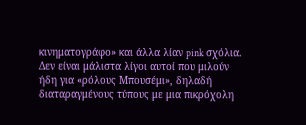κινηματογράφο» και άλλα λίαν pink σχόλια. Δεν είναι μάλιστα λίγοι αυτοί που μιλούν ήδη για «ρόλους Μπουσέμι», δηλαδή διαταραγμένους τύπους με μια πικρόχολη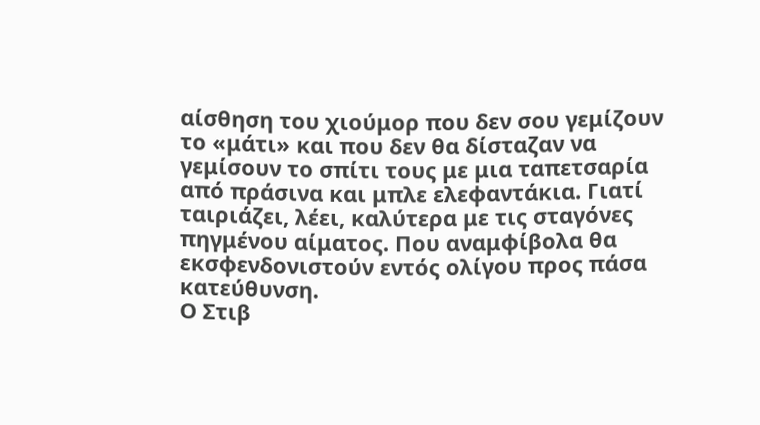αίσθηση του χιούμορ που δεν σου γεμίζουν το «μάτι» και που δεν θα δίσταζαν να γεμίσουν το σπίτι τους με μια ταπετσαρία από πράσινα και μπλε ελεφαντάκια. Γιατί ταιριάζει, λέει, καλύτερα με τις σταγόνες πηγμένου αίματος. Που αναμφίβολα θα εκσφενδονιστούν εντός ολίγου προς πάσα κατεύθυνση.
Ο Στιβ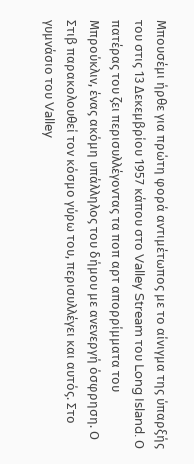Μπουσέμι ήρθε για πρώτη φορά αντιμέτωπος με το αίνιγμα της ύπαρξής του στις 13 Δεκεμβρίου 1957 κάπου στο Valley Stream του Long Island. Ο πατέρας του ζει περισυλλέγοντας τα ποπ αρτ απορρίμματα του Μπρούκλιν, ένας ακόμη υπάλληλος του δήμου με ανενεργή όσφρηση. Ο Στιβ παρακολουθεί τον κόσμο γύρω του, περισυλλέγει και αυτός. Στο γυμνάσιο του Valley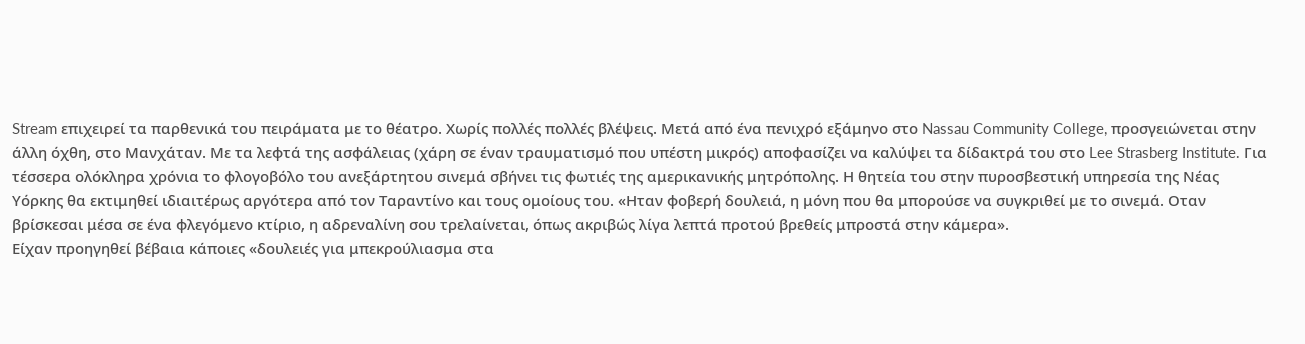Stream επιχειρεί τα παρθενικά του πειράματα με το θέατρο. Χωρίς πολλές πολλές βλέψεις. Μετά από ένα πενιχρό εξάμηνο στο Nassau Community College, προσγειώνεται στην άλλη όχθη, στο Μανχάταν. Με τα λεφτά της ασφάλειας (χάρη σε έναν τραυματισμό που υπέστη μικρός) αποφασίζει να καλύψει τα δίδακτρά του στο Lee Strasberg Institute. Για τέσσερα ολόκληρα χρόνια το φλογοβόλο του ανεξάρτητου σινεμά σβήνει τις φωτιές της αμερικανικής μητρόπολης. Η θητεία του στην πυροσβεστική υπηρεσία της Νέας Υόρκης θα εκτιμηθεί ιδιαιτέρως αργότερα από τον Ταραντίνο και τους ομοίους του. «Ηταν φοβερή δουλειά, η μόνη που θα μπορούσε να συγκριθεί με το σινεμά. Οταν βρίσκεσαι μέσα σε ένα φλεγόμενο κτίριο, η αδρεναλίνη σου τρελαίνεται, όπως ακριβώς λίγα λεπτά προτού βρεθείς μπροστά στην κάμερα».
Είχαν προηγηθεί βέβαια κάποιες «δουλειές για μπεκρούλιασμα στα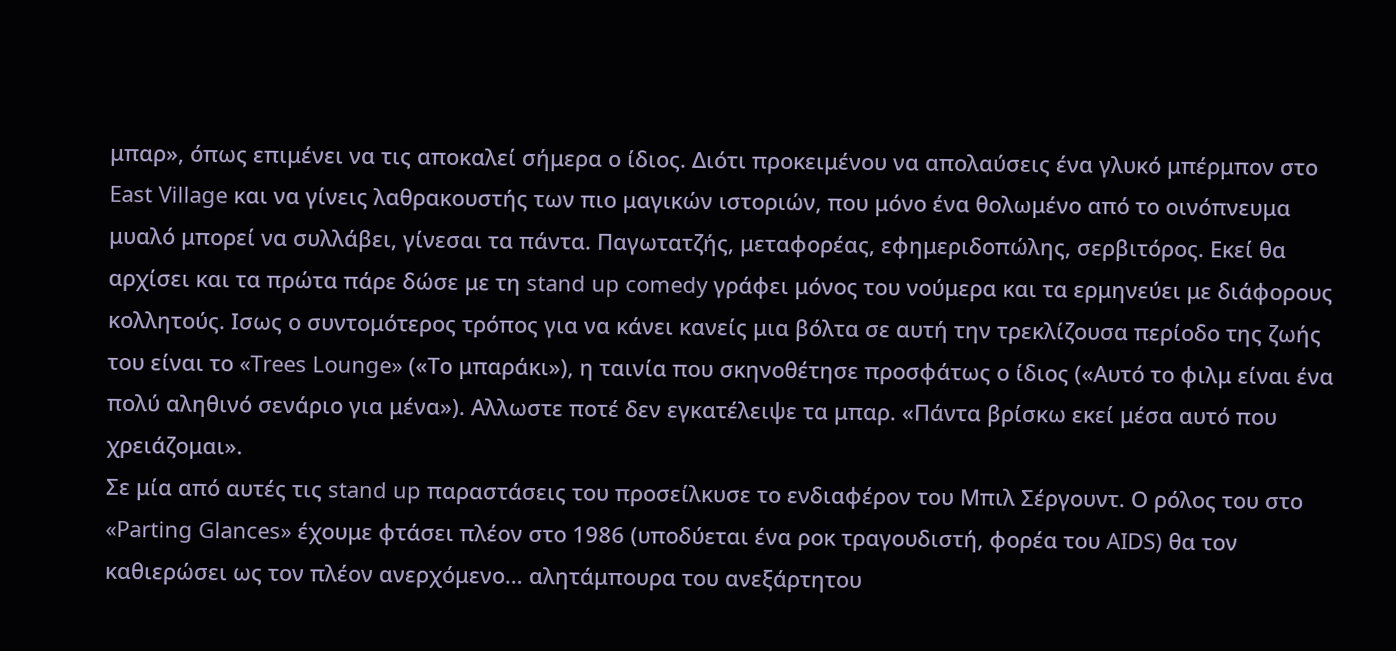μπαρ», όπως επιμένει να τις αποκαλεί σήμερα ο ίδιος. Διότι προκειμένου να απολαύσεις ένα γλυκό μπέρμπον στο East Village και να γίνεις λαθρακουστής των πιο μαγικών ιστοριών, που μόνο ένα θολωμένο από το οινόπνευμα μυαλό μπορεί να συλλάβει, γίνεσαι τα πάντα. Παγωτατζής, μεταφορέας, εφημεριδοπώλης, σερβιτόρος. Εκεί θα αρχίσει και τα πρώτα πάρε δώσε με τη stand up comedy γράφει μόνος του νούμερα και τα ερμηνεύει με διάφορους κολλητούς. Ισως ο συντομότερος τρόπος για να κάνει κανείς μια βόλτα σε αυτή την τρεκλίζουσα περίοδο της ζωής του είναι το «Trees Lounge» («Το μπαράκι»), η ταινία που σκηνοθέτησε προσφάτως ο ίδιος («Αυτό το φιλμ είναι ένα πολύ αληθινό σενάριο για μένα»). Αλλωστε ποτέ δεν εγκατέλειψε τα μπαρ. «Πάντα βρίσκω εκεί μέσα αυτό που χρειάζομαι».
Σε μία από αυτές τις stand up παραστάσεις του προσείλκυσε το ενδιαφέρον του Μπιλ Σέργουντ. Ο ρόλος του στο «Parting Glances» έχουμε φτάσει πλέον στο 1986 (υποδύεται ένα ροκ τραγουδιστή, φορέα του AIDS) θα τον καθιερώσει ως τον πλέον ανερχόμενο… αλητάμπουρα του ανεξάρτητου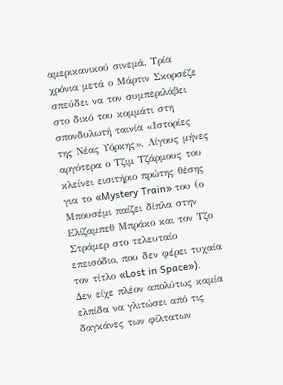αμερικανικού σινεμά. Τρία χρόνια μετά ο Μάρτιν Σκορσέζε σπεύδει να τον συμπεριλάβει στο δικό του κομμάτι στη σπονδυλωτή ταινία «Ιστορίες της Νέας Υόρκης». Λίγους μήνες αργότερα ο Τζιμ Τζάρμους του κλείνει εισιτήριο πρώτης θέσης για το «Mystery Train» του (ο Μπουσέμι παίζει δίπλα στην Ελίζαμπεθ Μπράκο και τον Τζο Στράμερ στο τελευταίο επεισόδιο, που δεν φέρει τυχαία τον τίτλο «Lost in Space»).
Δεν είχε πλέον απολύτως καμία ελπίδα να γλιτώσει από τις δαγκάνες των φίλτατων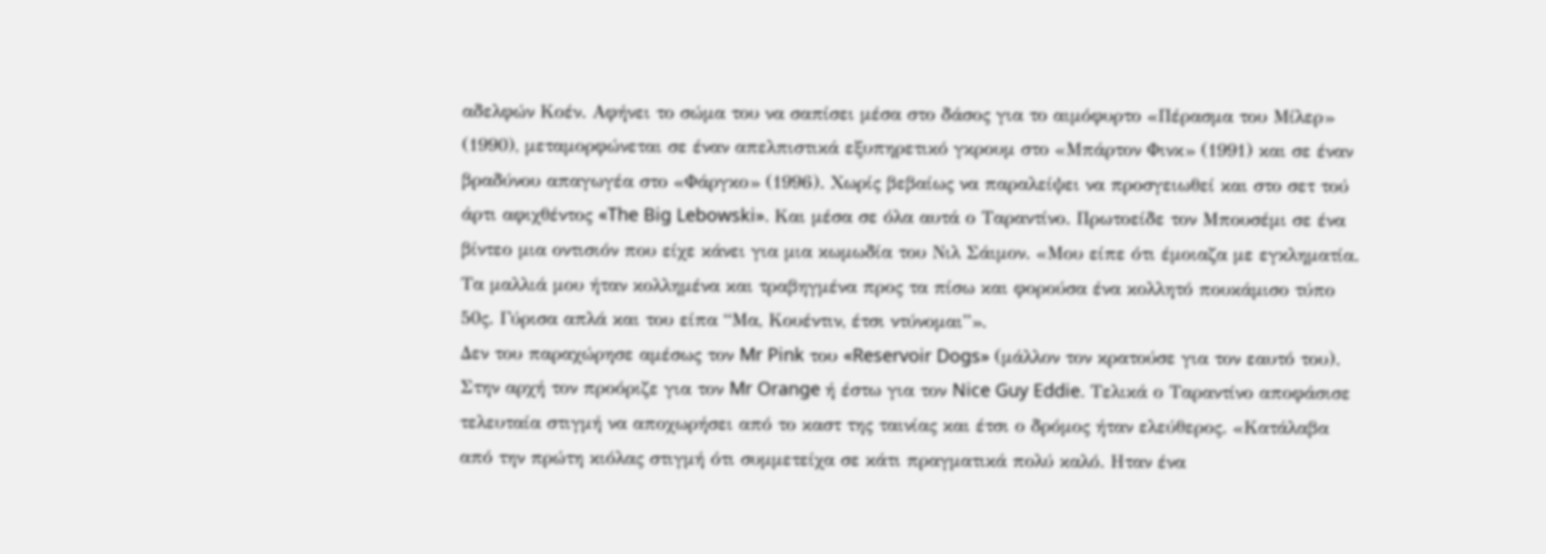αδελφών Κοέν. Αφήνει το σώμα του να σαπίσει μέσα στο δάσος για το αιμόφυρτο «Πέρασμα του Μίλερ» (1990), μεταμορφώνεται σε έναν απελπιστικά εξυπηρετικό γκρουμ στο «Μπάρτον Φινκ» (1991) και σε έναν βραδύνου απαγωγέα στο «Φάργκο» (1996). Χωρίς βεβαίως να παραλείψει να προσγειωθεί και στο σετ τού άρτι αφιχθέντος «The Big Lebowski». Και μέσα σε όλα αυτά ο Ταραντίνο. Πρωτοείδε τον Μπουσέμι σε ένα βίντεο μια οντισιόν που είχε κάνει για μια κωμωδία του Νιλ Σάιμον. «Μου είπε ότι έμοιαζα με εγκληματία. Τα μαλλιά μου ήταν κολλημένα και τραβηγμένα προς τα πίσω και φορούσα ένα κολλητό πουκάμισο τύπο 50ς. Γύρισα απλά και του είπα “Μα, Κουέντιν, έτσι ντύνομαι”».
Δεν του παραχώρησε αμέσως τον Mr Pink του «Reservoir Dogs» (μάλλον τον κρατούσε για τον εαυτό του). Στην αρχή τον προόριζε για τον Mr Orange ή έστω για τον Nice Guy Eddie. Τελικά ο Ταραντίνο αποφάσισε τελευταία στιγμή να αποχωρήσει από το καστ της ταινίας και έτσι ο δρόμος ήταν ελεύθερος. «Κατάλαβα από την πρώτη κιόλας στιγμή ότι συμμετείχα σε κάτι πραγματικά πολύ καλό. Ηταν ένα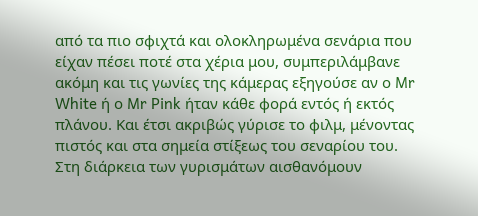από τα πιο σφιχτά και ολοκληρωμένα σενάρια που είχαν πέσει ποτέ στα χέρια μου, συμπεριλάμβανε ακόμη και τις γωνίες της κάμερας εξηγούσε αν ο Mr White ή ο Mr Pink ήταν κάθε φορά εντός ή εκτός πλάνου. Και έτσι ακριβώς γύρισε το φιλμ, μένοντας πιστός και στα σημεία στίξεως του σεναρίου του. Στη διάρκεια των γυρισμάτων αισθανόμουν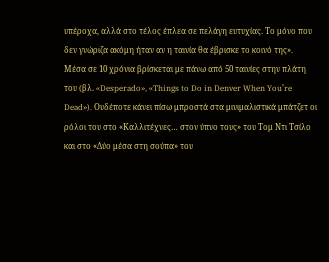υπέροχα, αλλά στο τέλος έπλεα σε πελάγη ευτυχίας. Το μόνο που δεν γνώριζα ακόμη ήταν αν η ταινία θα έβρισκε το κοινό της».
Μέσα σε 10 χρόνια βρίσκεται με πάνω από 50 ταινίες στην πλάτη του (βλ. «Desperado», «Things to Do in Denver When You’re Dead»). Ουδέποτε κάνει πίσω μπροστά στα μινιμαλιστικά μπάτζετ οι ρόλοι του στο «Καλλιτέχνες… στον ύπνο τους» του Τομ Ντι Τσίλο και στο «Δύο μέσα στη σούπα» του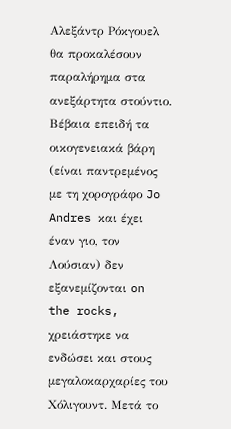Αλεξάντρ Ρόκγουελ θα προκαλέσουν παραλήρημα στα ανεξάρτητα στούντιο. Βέβαια επειδή τα οικογενειακά βάρη (είναι παντρεμένος με τη χορογράφο Jo Andres και έχει έναν γιο, τον Λούσιαν) δεν εξανεμίζονται on the rocks, χρειάστηκε να ενδώσει και στους μεγαλοκαρχαρίες του Χόλιγουντ. Μετά το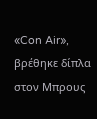«Con Air», βρέθηκε δίπλα στον Μπρους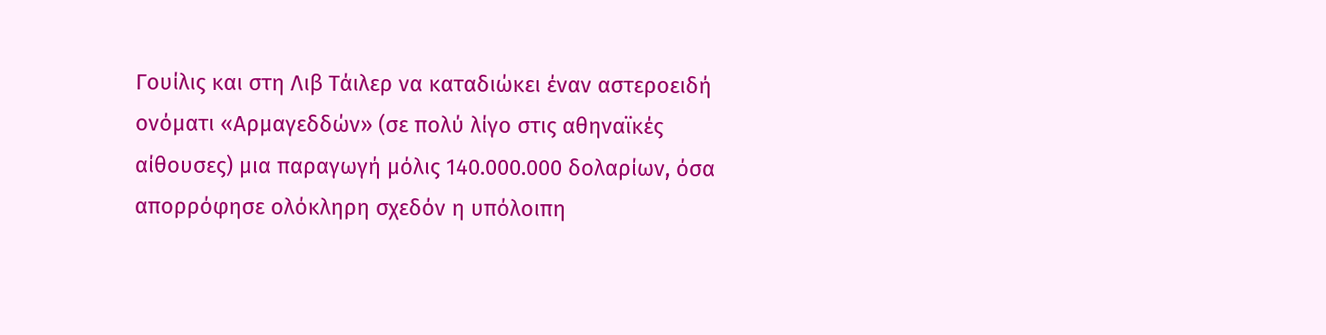Γουίλις και στη Λιβ Τάιλερ να καταδιώκει έναν αστεροειδή ονόματι «Αρμαγεδδών» (σε πολύ λίγο στις αθηναϊκές αίθουσες) μια παραγωγή μόλις 140.000.000 δολαρίων, όσα απορρόφησε ολόκληρη σχεδόν η υπόλοιπη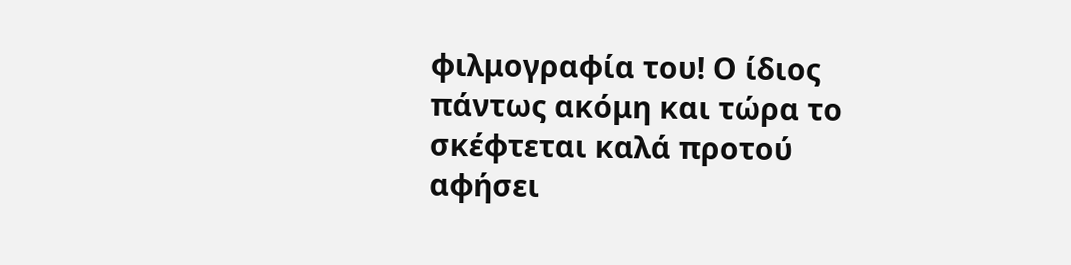φιλμογραφία του! Ο ίδιος πάντως ακόμη και τώρα το σκέφτεται καλά προτού αφήσει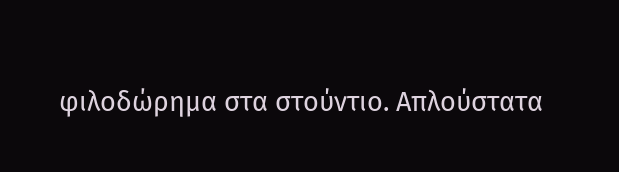φιλοδώρημα στα στούντιο. Απλούστατα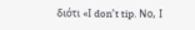διότι «Ι don’t tip. Νο, Ι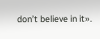don’t believe in it».